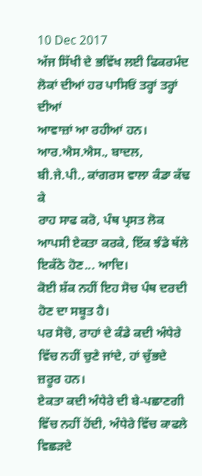10 Dec 2017
ਅੱਜ ਸਿੱਖੀ ਦੇ ਭਵਿੱਖ ਲਈ ਫਿਕਰਮੰਦ ਲੋਕਾਂ ਦੀਆਂ ਹਰ ਪਾਸਿਓਂ ਤਰ੍ਹਾਂ ਤਰ੍ਹਾਂ ਦੀਆਂ
ਆਵਾਜ਼ਾਂ ਆ ਰਹੀਆਂ ਹਨ। ਆਰ.ਐਸ.ਐਸ., ਬਾਦਲ, ਬੀ.ਜੇ.ਪੀ., ਕਾਂਗਰਸ ਵਾਲਾ ਕੰਡਾ ਕੱਢ ਕੇ
ਰਾਹ ਸਾਫ ਕਰੋ, ਪੰਥ ਪ੍ਰਸਤ ਲੋਕ ਆਪਸੀ ਏਕਤਾ ਕਰਕੇ, ਇੱਕ ਝੰਡੇ ਥੱਲੇ ਇਕੱਠੇ ਹੋਣ... ਆਦਿ।
ਕੋਈ ਸ਼ੱਕ ਨਹੀਂ ਇਹ ਸੋਚ ਪੰਥ ਦਰਦੀ ਹੋਣ ਦਾ ਸਬੂਤ ਹੈ।
ਪਰ ਸੋਚੋ, ਰਾਹਾਂ ਦੇ ਕੰਡੇ ਕਦੀ ਅੰਧੇਰੇ
ਵਿੱਚ ਨਹੀਂ ਚੁਣੇ ਜਾਂਦੇ, ਹਾਂ ਚੁੱਭਦੇ ਜ਼ਰੂਰ ਹਨ।
ਏਕਤਾ ਕਦੀ ਅੰਧੇਰੇ ਦੀ ਬੇ-ਪਛਾਣਗੀ ਵਿੱਚ ਨਹੀਂ ਹੋਂਦੀ, ਅੰਧੇਰੇ ਵਿੱਚ ਕਾਫਲੇ ਵਿਛੜਦੇ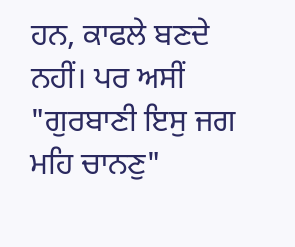ਹਨ, ਕਾਫਲੇ ਬਣਦੇ ਨਹੀਂ। ਪਰ ਅਸੀਂ "ਗੁਰਬਾਣੀ ਇਸੁ ਜਗ ਮਹਿ ਚਾਨਣੁ"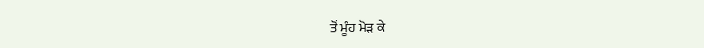ਤੋਂ ਮੂੰਹ ਮੋੜ ਕੇ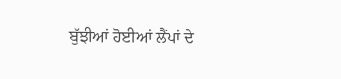ਬੁੱਝੀਆਂ ਹੋਈਆਂ ਲੈਂਪਾਂ ਦੇ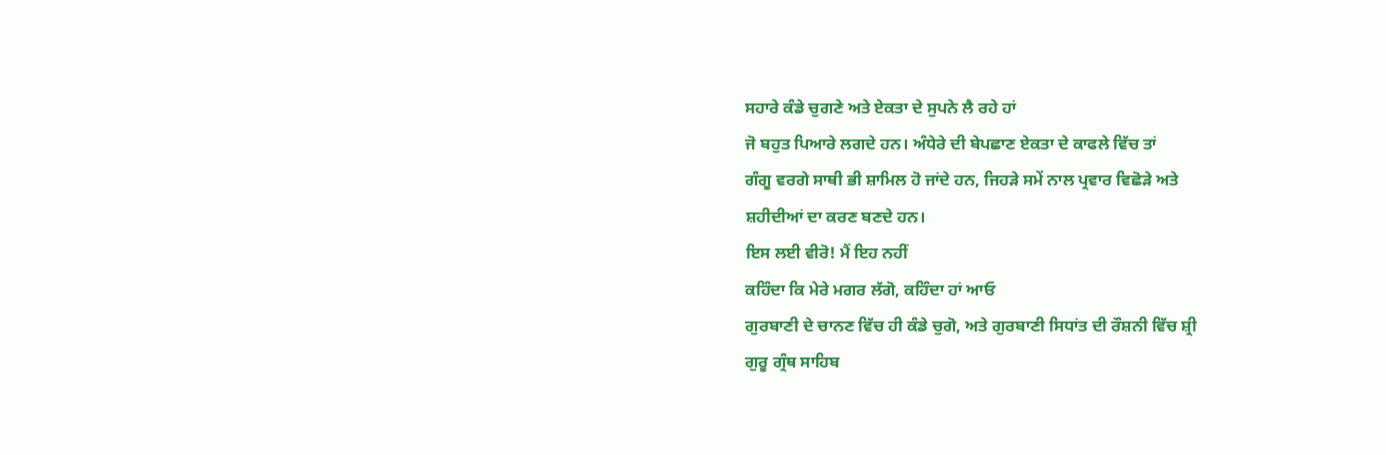ਸਹਾਰੇ ਕੰਡੇ ਚੁਗਣੇ ਅਤੇ ਏਕਤਾ ਦੇ ਸੁਪਨੇ ਲੈ ਰਹੇ ਹਾਂ
ਜੋ ਬਹੁਤ ਪਿਆਰੇ ਲਗਦੇ ਹਨ। ਅੰਧੇਰੇ ਦੀ ਬੇਪਛਾਣ ਏਕਤਾ ਦੇ ਕਾਫਲੇ ਵਿੱਚ ਤਾਂ
ਗੰਗੂ ਵਰਗੇ ਸਾਥੀ ਭੀ ਸ਼ਾਮਿਲ ਹੋ ਜਾਂਦੇ ਹਨ, ਜਿਹੜੇ ਸਮੇਂ ਨਾਲ ਪ੍ਰਵਾਰ ਵਿਛੋੜੇ ਅਤੇ
ਸ਼ਹੀਦੀਆਂ ਦਾ ਕਰਣ ਬਣਦੇ ਹਨ।
ਇਸ ਲਈ ਵੀਰੋ! ਮੈਂ ਇਹ ਨਹੀਂ
ਕਹਿੰਦਾ ਕਿ ਮੇਰੇ ਮਗਰ ਲੱਗੋ, ਕਹਿੰਦਾ ਹਾਂ ਆਓ
ਗੁਰਬਾਣੀ ਦੇ ਚਾਨਣ ਵਿੱਚ ਹੀ ਕੰਡੇ ਚੁਗੋ, ਅਤੇ ਗੁਰਬਾਣੀ ਸਿਧਾਂਤ ਦੀ ਰੌਸ਼ਨੀ ਵਿੱਚ ਸ਼੍ਰੀ
ਗੁਰੂ ਗ੍ਰੰਥ ਸਾਹਿਬ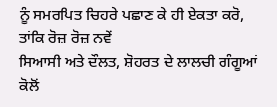ਨੂੰ ਸਮਰਪਿਤ ਚਿਹਰੇ ਪਛਾਣ ਕੇ ਹੀ ਏਕਤਾ ਕਰੋ, ਤਾਂਕਿ ਰੋਜ਼ ਰੋਜ਼ ਨਵੇਂ
ਸਿਆਸੀ ਅਤੇ ਦੌਲਤ, ਸ਼ੋਹਰਤ ਦੇ ਲਾਲਚੀ ਗੰਗੂਆਂ ਕੋਲੋਂ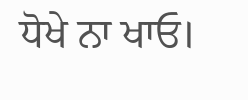ਧੋਖੇ ਨਾ ਖਾਓ।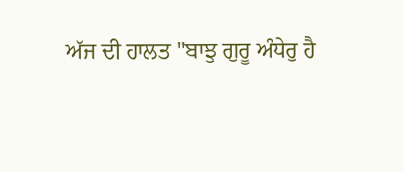ਅੱਜ ਦੀ ਹਾਲਤ "ਬਾਝੁ ਗੁਰੂ ਅੰਧੇਰੁ ਹੈ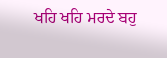ਖਹਿ ਖਹਿ ਮਰਦੇ ਬਹੁ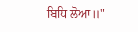ਬਿਧਿ ਲੋਆ॥"